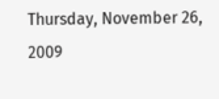Thursday, November 26, 2009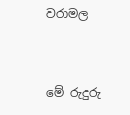වරාමල


මේ රුදුරු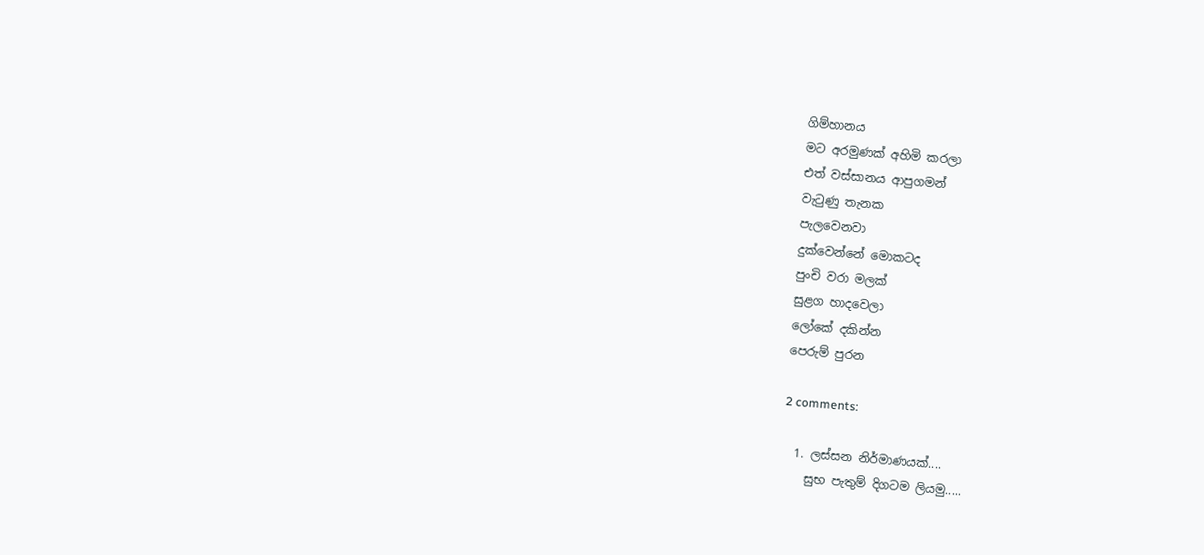ගිම්හානය
මට අරමුණක් අහිමි කරලා
එත් වස්සානය ආපුගමන්
වැටුණු තැනක
පැලවෙනවා
දුක්වෙන්නේ මොක‍ටද
පුංචි වරා මලක්
සුළග හාදවෙලා
ලෝකේ දකින්න
පෙරුම් පුරන

2 comments:

  1. ලස්සන නිර්මාණයක්....
    සුභ පැතුම් දිගටම ලියමු.....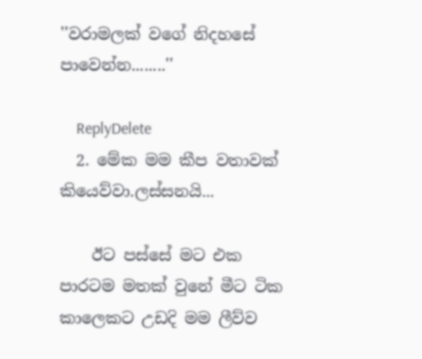''වරාමලක් වගේ නිදහසේ පාවෙන්න........''

    ReplyDelete
  2. මේක මම කීප වතාවක් කියෙව්වා.ලස්සනයි...

    ඊට පස්සේ මට එක පාරටම මතක් වුනේ මීට ටික කාලෙකට උඩදි මම ලීව්ව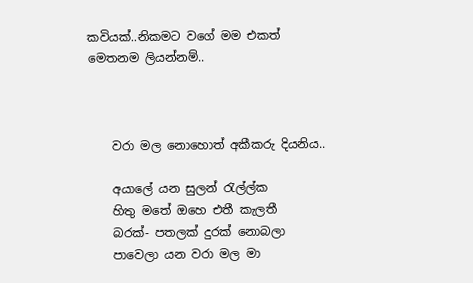කවියක්..නිකමට වගේ මම එකත් මෙතනම ලියන්නම්..



    වරා මල නොහොත් අකීකරු දියනිය..

    අයාලේ යන සුලන් රැල්ල්ක
    හිතු මතේ ඔහෙ එතී කැලතී
    බරක්- පතලක් දුරක් නොබලා
    පාවෙලා යන වරා මල මා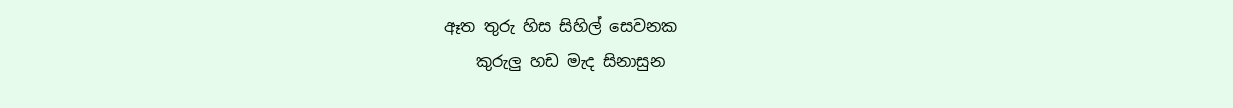ඈත තුරු හිස සිහිල් සෙවනක
    කුරුලු හඩ මැද සිනාසුන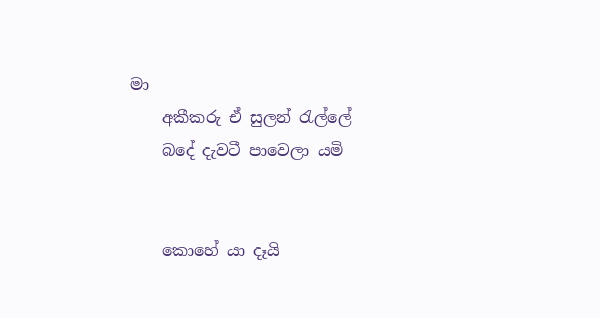මා
    අකීකරු ඒ සුලන් රැල්ලේ
    බදේ දැවටී පාවෙලා යමි


    කොහේ යා දෑයි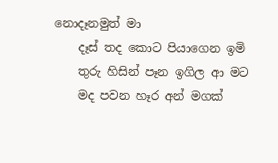නොදෑනමුත් මා
    දෑස් තද කොට පියාගෙන ඉමි
    තුරු හිසින් පෑන ඉගිල ආ මට
    මද පවන හෑර අන් මගක්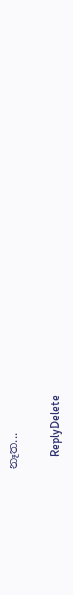නෑත...

    ReplyDelete